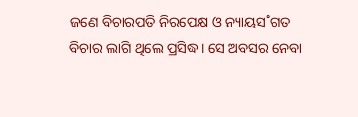ଜଣେ ବିଚାରପତି ନିରପେକ୍ଷ ଓ ନ୍ୟାୟସ˚ଗତ ବିଚାର ଲାଗି ଥିଲେ ପ୍ରସିଦ୍ଧ। ସେ ଅବସର ନେବା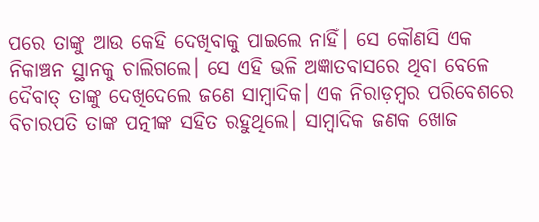ପରେ ତାଙ୍କୁ ଆଉ କେହି ଦେଖିବାକୁ ପାଇଲେ ନାହିଁ। ସେ କୌଣସି ଏକ ନିକାଞ୍ଚନ ସ୍ଥାନକୁ ଚାଲିଗଲେ। ସେ ଏହି ଭଳି ଅଜ୍ଞାତବାସରେ ଥିବା ବେଳେ ଦୈବାତ୍ ତାଙ୍କୁ ଦେଖିଦେଲେ ଜଣେ ସାମ୍ବାଦିକ। ଏକ ନିରାଡ଼ମ୍ବର ପରିବେଶରେ ବିଚାରପତି ତାଙ୍କ ପତ୍ନୀଙ୍କ ସହିତ ରହୁଥିଲେ। ସାମ୍ବାଦିକ ଜଣକ ଖୋଜ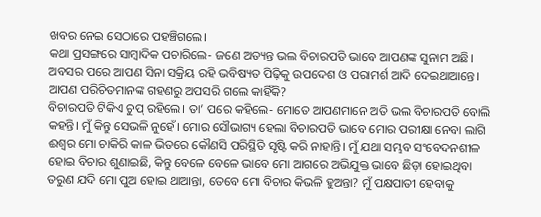ଖବର ନେଇ ସେଠାରେ ପହଞ୍ଚିଗଲେ।
କଥା ପ୍ରସଙ୍ଗରେ ସାମ୍ବାଦିକ ପଚାରିଲେ- ଜଣେ ଅତ୍ୟନ୍ତ ଭଲ ବିଚାରପତି ଭାବେ ଆପଣଙ୍କ ସୁନାମ ଅଛି। ଅବସର ପରେ ଆପଣ ସିନା ସକ୍ରିୟ ରହି ଭବିଷ୍ୟତ ପିଢ଼ିକୁ ଉପଦେଶ ଓ ପରାମର୍ଶ ଆଦି ଦେଇଥାଆନ୍ତେ। ଆପଣ ପରିଚିତମାନଙ୍କ ଗହଣରୁ ଅପସରି ଗଲେ କାହିଁକି?
ବିଚାରପତି ଟିକିଏ ଚୁପ୍ ରହିଲେ। ତା’ ପରେ କହିଲେ- ମୋତେ ଆପଣମାନେ ଅତି ଭଲ ବିଚାରପତି ବୋଲି କହନ୍ତି। ମୁଁ କିନ୍ତୁ ସେଭଳି ନୁହେଁ। ମୋର ସୌଭାଗ୍ୟ ହେଲା ବିଚାରପତି ଭାବେ ମୋର ପରୀକ୍ଷା ନେବା ଲାଗି ଈଶ୍ବର ମୋ ଚାକିରି କାଳ ଭିତରେ କୌଣସି ପରିସ୍ଥିତି ସୃଷ୍ଟି କରି ନାହାନ୍ତି। ମୁଁ ଯଥା ସମ୍ଭବ ସଂବେଦନଶୀଳ ହୋଇ ବିଚାର ଶୁଣାଇଛି, କିନ୍ତୁ ବେଳେ ବେଳେ ଭାବେ ମୋ ଆଗରେ ଅଭିଯୁକ୍ତ ଭାବେ ଛିଡ଼ା ହୋଇଥିବା ତରୁଣ ଯଦି ମୋ ପୁଅ ହୋଇ ଥାଆନ୍ତା, ତେବେ ମୋ ବିଚାର କିଭଳି ହୁଅନ୍ତା? ମୁଁ ପକ୍ଷପାତୀ ହେବାକୁ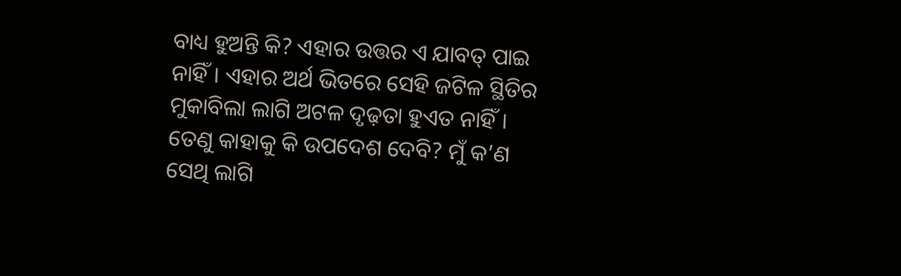ବାଧ୍ୟ ହୁଅନ୍ତି କି? ଏହାର ଉତ୍ତର ଏ ଯାବତ୍ ପାଇ ନାହିଁ। ଏହାର ଅର୍ଥ ଭିତରେ ସେହି ଜଟିଳ ସ୍ଥିତିର ମୁକାବିଲା ଲାଗି ଅଟଳ ଦୃଢ଼ତା ହୁଏତ ନାହିଁ। ତେଣୁ କାହାକୁ କି ଉପଦେଶ ଦେବି? ମୁଁ କ’ଣ ସେଥି ଲାଗି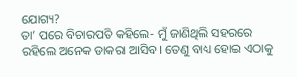ଯୋଗ୍ୟ?
ତା’ ପରେ ବିଚାରପତି କହିଲେ- ମୁଁ ଜାଣିଥିଲି ସହରରେ ରହିଲେ ଅନେକ ଡାକରା ଆସିବ। ତେଣୁ ବାଧ୍ୟ ହୋଇ ଏଠାକୁ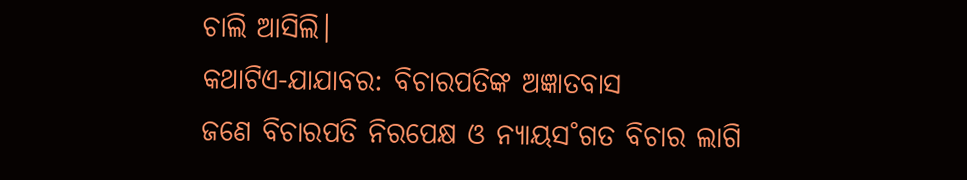ଚାଲି ଆସିଲି।
କଥାଟିଏ-ଯାଯାବର: ବିଚାରପତିଙ୍କ ଅଜ୍ଞାତବାସ
ଜଣେ ବିଚାରପତି ନିରପେକ୍ଷ ଓ ନ୍ୟାୟସ˚ଗତ ବିଚାର ଲାଗି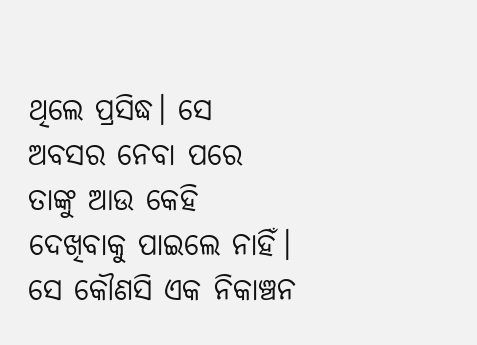ଥିଲେ ପ୍ରସିଦ୍ଧ। ସେ ଅବସର ନେବା ପରେ ତାଙ୍କୁ ଆଉ କେହି ଦେଖିବାକୁ ପାଇଲେ ନାହିଁ। ସେ କୌଣସି ଏକ ନିକାଞ୍ଚନ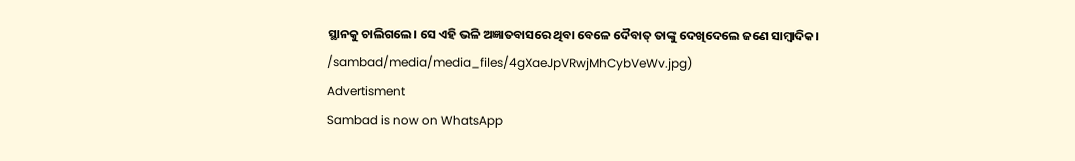ସ୍ଥାନକୁ ଚାଲିଗଲେ। ସେ ଏହି ଭଳି ଅଜ୍ଞାତବାସରେ ଥିବା ବେଳେ ଦୈବାତ୍ ତାଙ୍କୁ ଦେଖିଦେଲେ ଜଣେ ସାମ୍ବାଦିକ।
/sambad/media/media_files/4gXaeJpVRwjMhCybVeWv.jpg)
Advertisment
Sambad is now on WhatsApp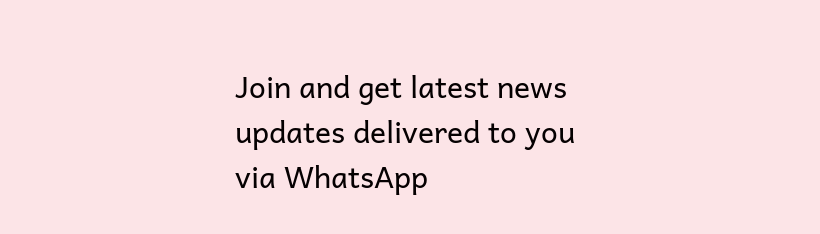Join and get latest news updates delivered to you via WhatsApp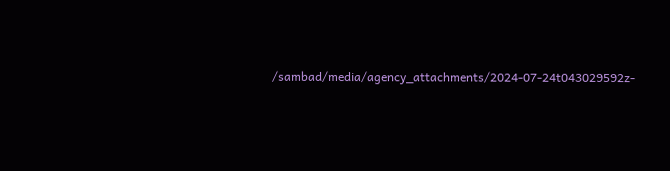/sambad/media/agency_attachments/2024-07-24t043029592z-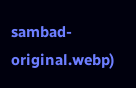sambad-original.webp)